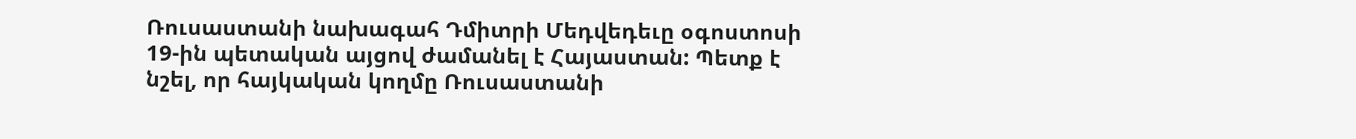Ռուսաստանի նախագահ Դմիտրի Մեդվեդեւը օգոստոսի 19-ին պետական այցով ժամանել է Հայաստան: Պետք է նշել, որ հայկական կողմը Ռուսաստանի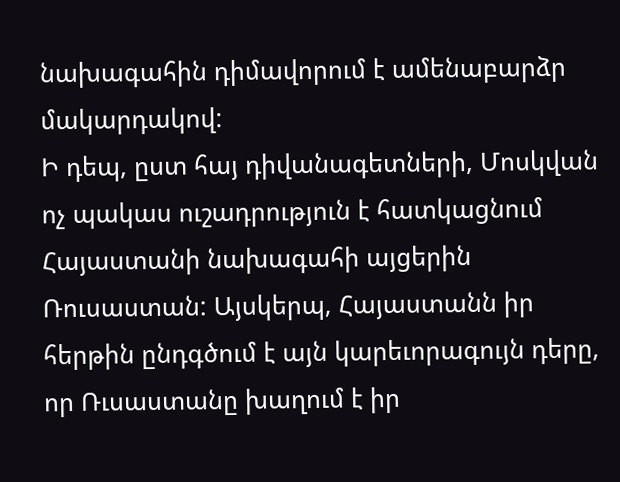նախագահին դիմավորում է ամենաբարձր մակարդակով:
Ի դեպ, ըստ հայ դիվանագետների, Մոսկվան ոչ պակաս ուշադրություն է հատկացնում Հայաստանի նախագահի այցերին Ռուսաստան: Այսկերպ, Հայաստանն իր հերթին ընդգծում է այն կարեւորագույն դերը, որ Ռւսաստանը խաղում է իր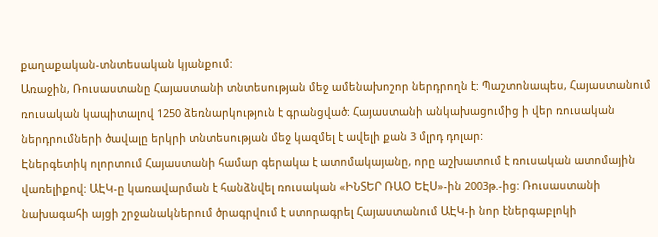քաղաքական-տնտեսական կյանքում:
Առաջին, Ռուսաստանը Հայաստանի տնտեսության մեջ ամենախոշոր ներդրողն է: Պաշտոնապես, Հայաստանում ռուսական կապիտալով 1250 ձեռնարկություն է գրանցված: Հայաստանի անկախացումից ի վեր ռուսական ներդրումների ծավալը երկրի տնտեսության մեջ կազմել է ավելի քան 3 մլրդ դոլար:
Էներգետիկ ոլորտում Հայաստանի համար գերակա է ատոմակայանը, որը աշխատում է ռուսական ատոմային վառելիքով: ԱԷԿ-ը կառավարման է հանձնվել ռուսական «ԻՆՏԵՐ ՌԱՕ ԵԷՍ»-ին 2003թ.-ից: Ռուսաստանի նախագահի այցի շրջանակներում ծրագրվում է ստորագրել Հայաստանում ԱԷԿ-ի նոր էներգաբլոկի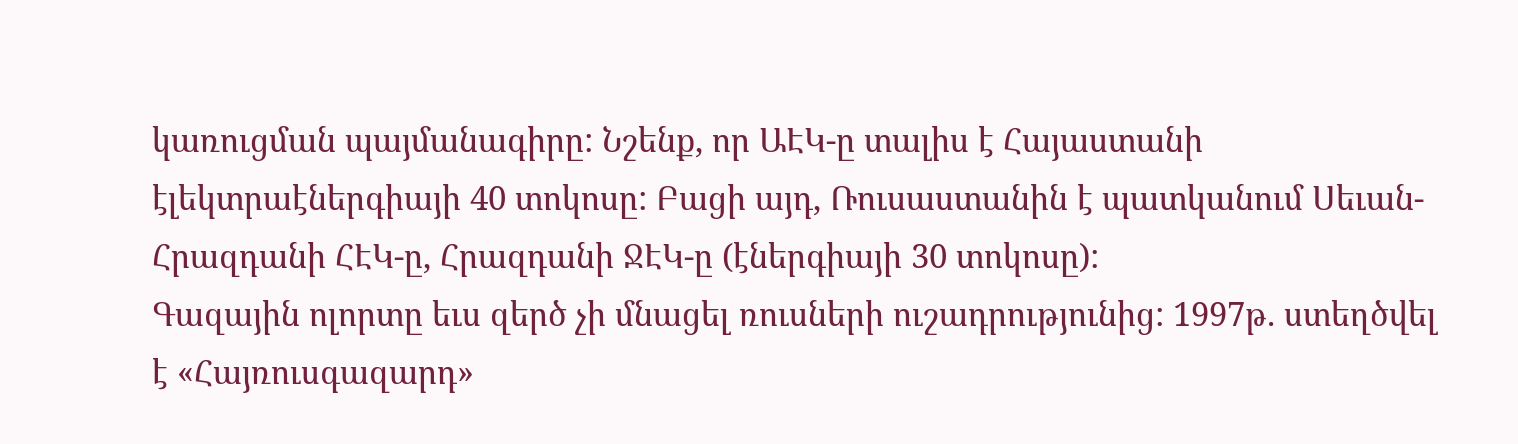կառուցման պայմանագիրը: Նշենք, որ ԱԷԿ-ը տալիս է Հայաստանի էլեկտրաէներգիայի 40 տոկոսը: Բացի այդ, Ռուսաստանին է պատկանում Սեւան-Հրազդանի ՀԷԿ-ը, Հրազդանի ՋԷԿ-ը (էներգիայի 30 տոկոսը):
Գազային ոլորտը եւս զերծ չի մնացել ռուսների ուշադրությունից: 1997թ. ստեղծվել է «Հայռուսգազարդ»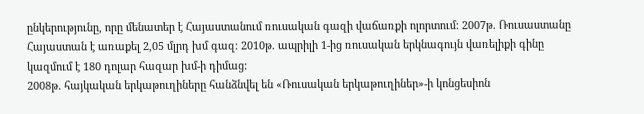ընկերությունը, որը մենատեր է Հայաստանում ռուսական գազի վաճառքի ոլորտում: 2007թ. Ռուսաստանը Հայաստան է առաքել 2,05 մլրդ խմ գազ: 2010թ. ապրիլի 1-ից ռուսական երկնագույն վառելիքի գինը կազմում է 180 դոլար հազար խմ-ի դիմաց:
2008թ. հայկական երկաթուղիները հանձնվել են «Ռուսական երկաթուղիներ»-ի կոնցեսիոն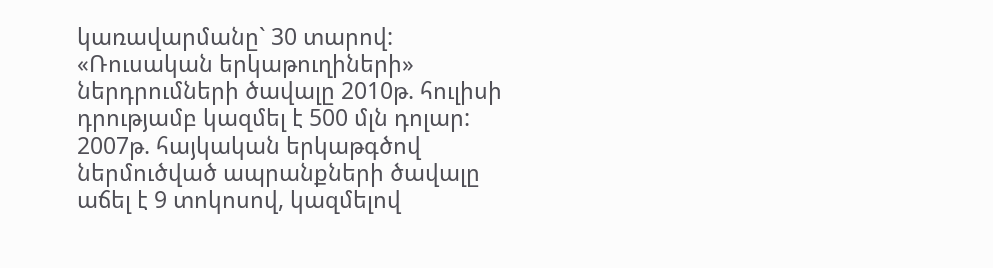կառավարմանը` 30 տարով: «Ռուսական երկաթուղիների» ներդրումների ծավալը 2010թ. հուլիսի դրությամբ կազմել է 500 մլն դոլար: 2007թ. հայկական երկաթգծով ներմուծված ապրանքների ծավալը աճել է 9 տոկոսով, կազմելով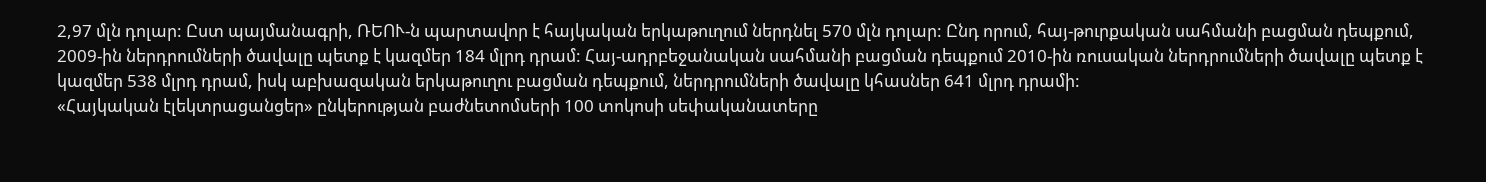2,97 մլն դոլար: Ըստ պայմանագրի, ՌԵՈՒ-ն պարտավոր է հայկական երկաթուղում ներդնել 570 մլն դոլար: Ընդ որում, հայ-թուրքական սահմանի բացման դեպքում, 2009-ին ներդրումների ծավալը պետք է կազմեր 184 մլրդ դրամ: Հայ-ադրբեջանական սահմանի բացման դեպքում 2010-ին ռուսական ներդրումների ծավալը պետք է կազմեր 538 մլրդ դրամ, իսկ աբխազական երկաթուղու բացման դեպքում, ներդրումների ծավալը կհասներ 641 մլրդ դրամի:
«Հայկական էլեկտրացանցեր» ընկերության բաժնետոմսերի 100 տոկոսի սեփականատերը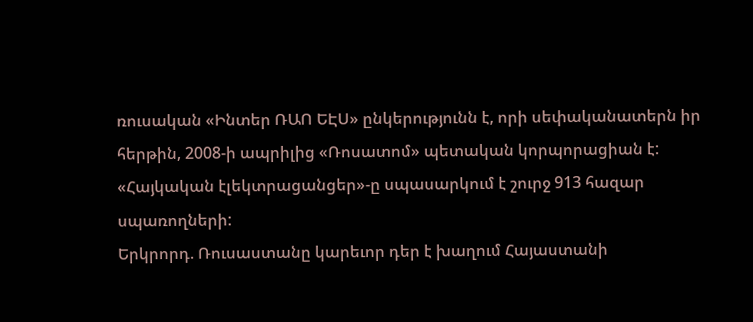ռուսական «Ինտեր ՌԱՈ ԵԷՍ» ընկերությունն է, որի սեփականատերն իր հերթին, 2008-ի ապրիլից «Ռոսատոմ» պետական կորպորացիան է: «Հայկական էլեկտրացանցեր»-ը սպասարկում է շուրջ 913 հազար սպառողների:
Երկրորդ. Ռուսաստանը կարեւոր դեր է խաղում Հայաստանի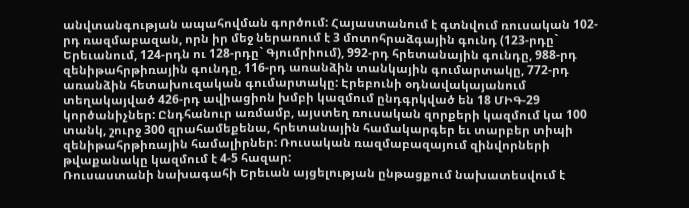անվտանգության ապահովման գործում: Հայաստանում է գտնվում ռուսական 102-րդ ռազմաբազան, որն իր մեջ ներառում է 3 մոտոհրաձգային գունդ (123-րդը` Երեւանում, 124-րդն ու 128-րդը` Գյումրիում), 992-րդ հրետանային գունդը, 988-րդ զենիթահրթիռային գունդը, 116-րդ առանձին տանկային գումարտակը, 772-րդ առանձին հետախուզական գումարտակը: Էրեբունի օդնավակայանում տեղակայված 426-րդ ավիացիոն խմբի կազմում ընդգրկված են 18 ՄԻԳ-29 կործանիչներ: Ընդհանուր առմամբ, այստեղ ռուսական զորքերի կազմում կա 100 տանկ, շուրջ 300 զրահամեքենա, հրետանային համակարգեր եւ տարբեր տիպի զենիթահրթիռային համալիրներ: Ռուսական ռազմաբազայում զինվորների թվաքանակը կազմում է 4-5 հազար:
Ռուսաստանի նախագահի Երեւան այցելության ընթացքում նախատեսվում է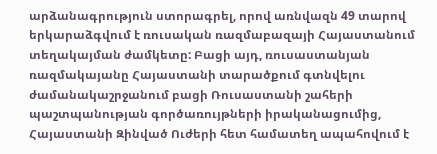արձանագրություն ստորագրել, որով առնվազն 49 տարով երկարաձգվում է ռուսական ռազմաբազայի Հայաստանում տեղակայման ժամկետը: Բացի այդ, ռուսաստանյան ռազմակայանը Հայաստանի տարածքում գտնվելու ժամանակաշրջանում բացի Ռուսաստանի շահերի պաշտպանության գործառույթների իրականացումից, Հայաստանի Զինված Ուժերի հետ համատեղ ապահովում է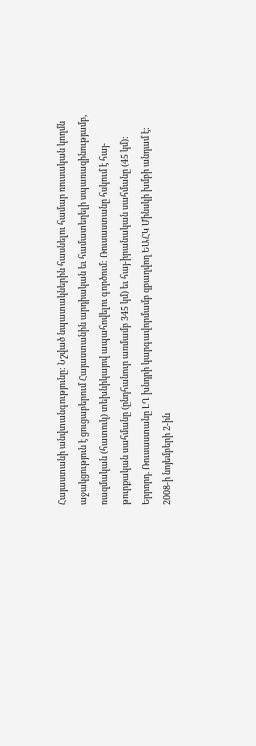Հայաստանի անվտանգությունը: Նշված նպատակներին հասնելու համար ռուսական կողմն աջակցություն է ցուցաբերում Հայաստանին արդիական եւ համատեղելի սպառազինությամբ, ռազմական (հատուկ) տեխնիկայով ապահովելու գործում: Ռուսաստանը հսկում է հայ-թուրքական սահմանը (ընդհանուր առմամբ 345 կմ) եւ հայ-իրանական սահմանը (45 կմ):
Երրորդ. Ռուսաստանը ԼՂ խնդրի կարգավորմամբ զբաղվող ԵԱՀԿ Մինսկի խմբի անդամ է: 2008-ի նոյեմբերի 2-ին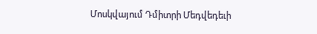Մոսկվայում Դմիտրի Մեդվեդեւի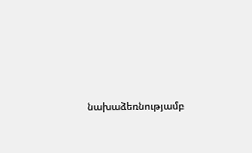նախաձեռնությամբ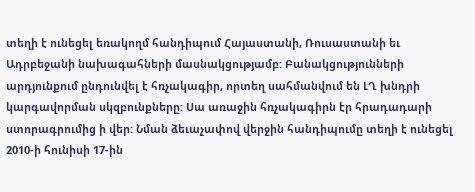տեղի է ունեցել եռակողմ հանդիպում Հայաստանի, Ռուսաստանի եւ Ադրբեջանի նախագահների մասնակցությամբ: Բանակցությունների արդյունքում ընդունվել է հռչակագիր, որտեղ սահմանվում են ԼՂ խնդրի կարգավորման սկզբունքները: Սա առաջին հռչակագիրն էր հրադադարի ստորագրումից ի վեր: Նման ձեւաչափով վերջին հանդիպումը տեղի է ունեցել 2010-ի հունիսի 17-ին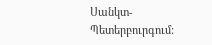Սանկտ-Պետերբուրգում: